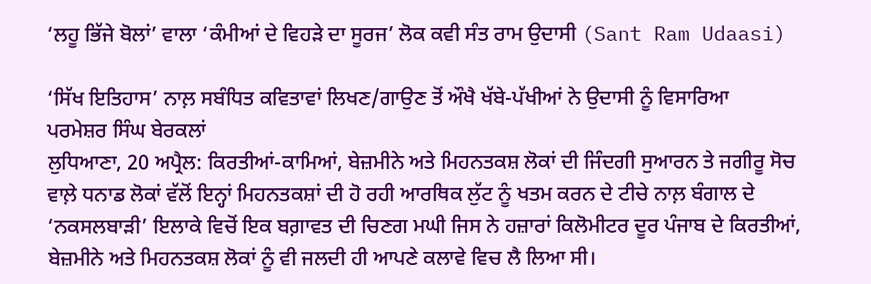‘ਲਹੂ ਭਿੱਜੇ ਬੋਲਾਂ’ ਵਾਲਾ ‘ਕੰਮੀਆਂ ਦੇ ਵਿਹੜੇ ਦਾ ਸੂਰਜ’ ਲੋਕ ਕਵੀ ਸੰਤ ਰਾਮ ਉਦਾਸੀ (Sant Ram Udaasi)

‘ਸਿੱਖ ਇਤਿਹਾਸ’ ਨਾਲ਼ ਸਬੰਧਿਤ ਕਵਿਤਾਵਾਂ ਲਿਖਣ/ਗਾਉਣ ਤੋਂ ਔਖੈ ਖੱਬੇ-ਪੱਖੀਆਂ ਨੇ ਉਦਾਸੀ ਨੂੰ ਵਿਸਾਰਿਆ
ਪਰਮੇਸ਼ਰ ਸਿੰਘ ਬੇਰਕਲਾਂ
ਲੁਧਿਆਣਾ, 20 ਅਪ੍ਰੈਲ: ਕਿਰਤੀਆਂ-ਕਾਮਿਆਂ, ਬੇਜ਼ਮੀਨੇ ਅਤੇ ਮਿਹਨਤਕਸ਼ ਲੋਕਾਂ ਦੀ ਜਿੰਦਗੀ ਸੁਆਰਨ ਤੇ ਜਗੀਰੂ ਸੋਚ ਵਾਲ਼ੇ ਧਨਾਡ ਲੋਕਾਂ ਵੱਲੋਂ ਇਨ੍ਹਾਂ ਮਿਹਨਤਕਸ਼ਾਂ ਦੀ ਹੋ ਰਹੀ ਆਰਥਿਕ ਲੁੱਟ ਨੂੰ ਖਤਮ ਕਰਨ ਦੇ ਟੀਚੇ ਨਾਲ਼ ਬੰਗਾਲ ਦੇ ‘ਨਕਸਲਬਾੜੀ’ ਇਲਾਕੇ ਵਿਚੋਂ ਇਕ ਬਗ਼ਾਵਤ ਦੀ ਚਿਣਗ ਮਘੀ ਜਿਸ ਨੇ ਹਜ਼ਾਰਾਂ ਕਿਲੋਮੀਟਰ ਦੂਰ ਪੰਜਾਬ ਦੇ ਕਿਰਤੀਆਂ, ਬੇਜ਼ਮੀਨੇ ਅਤੇ ਮਿਹਨਤਕਸ਼ ਲੋਕਾਂ ਨੂੰ ਵੀ ਜਲਦੀ ਹੀ ਆਪਣੇ ਕਲਾਵੇ ਵਿਚ ਲੈ ਲਿਆ ਸੀ।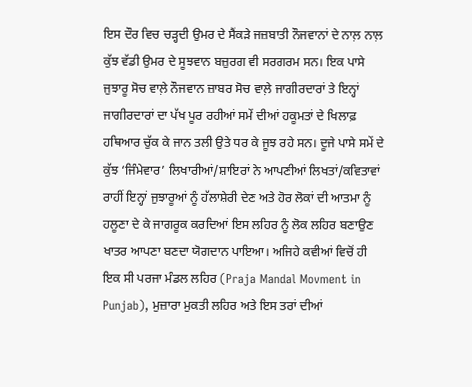ਇਸ ਦੌਰ ਵਿਚ ਚੜ੍ਹਦੀ ਉਮਰ ਦੇ ਸੈਂਕੜੇ ਜਜ਼ਬਾਤੀ ਨੌਜਵਾਨਾਂ ਦੇ ਨਾਲ਼ ਨਾਲ਼ ਕੁੱਝ ਵੱਡੀ ਉਮਰ ਦੇ ਸੂਝਵਾਨ ਬਜ਼ੁਰਗ ਵੀ ਸਰਗਰਮ ਸਨ। ਇਕ ਪਾਸੇ ਜੁਝਾਰੂ ਸੋਚ ਵਾਲ਼ੇ ਨੌਜਵਾਨ ਜ਼ਾਬਰ ਸੋਚ ਵਾਲ਼ੇ ਜਾਗੀਰਦਾਰਾਂ ਤੇ ਇਨ੍ਹਾਂ ਜਾਗੀਰਦਾਰਾਂ ਦਾ ਪੱਖ ਪੂਰ ਰਹੀਆਂ ਸਮੇਂ ਦੀਆਂ ਹਕੂਮਤਾਂ ਦੇ ਖਿਲਾਫ਼ ਹਥਿਆਰ ਚੁੱਕ ਕੇ ਜਾਨ ਤਲੀ ਉਤੇ ਧਰ ਕੇ ਜੂਝ ਰਹੇ ਸਨ। ਦੂਜੇ ਪਾਸੇ ਸਮੇਂ ਦੇ ਕੁੱਝ ‘ਜਿੰਮੇਵਾਰ’ ਲਿਖਾਰੀਆਂ/ਸ਼ਾਇਰਾਂ ਨੇ ਆਪਣੀਆਂ ਲਿਖਤਾਂ/ਕਵਿਤਾਵਾਂ ਰਾਹੀਂ ਇਨ੍ਹਾਂ ਜੁਝਾਰੂਆਂ ਨੂੰ ਹੱਲਾਸ਼ੇਰੀ ਦੇਣ ਅਤੇ ਹੋਰ ਲੋਕਾਂ ਦੀ ਆਤਮਾ ਨੂੰ ਹਲੂਣਾ ਦੇ ਕੇ ਜਾਗਰੂਕ ਕਰਦਿਆਂ ਇਸ ਲਹਿਰ ਨੂੰ ਲੋਕ ਲਹਿਰ ਬਣਾਉਣ ਖਾਤਰ ਆਪਣਾ ਬਣਦਾ ਯੋਗਦਾਨ ਪਾਇਆ। ਅਜਿਹੇ ਕਵੀਆਂ ਵਿਚੋਂ ਹੀ ਇਕ ਸੀ ਪਰਜਾ ਮੰਡਲ ਲਹਿਰ (Praja Mandal Movment in Punjab), ਮੁਜ਼ਾਰਾ ਮੁਕਤੀ ਲਹਿਰ ਅਤੇ ਇਸ ਤਰਾਂ ਦੀਆਂ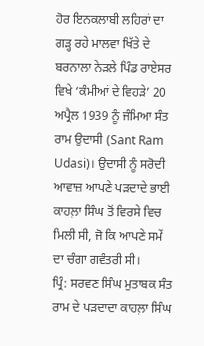ਹੋਰ ਇਨਕਲਾਬੀ ਲਹਿਰਾਂ ਦਾ ਗੜ੍ਹ ਰਹੇ ਮਾਲਵਾ ਖਿੱਤੇ ਦੇ ਬਰਨਾਲਾ ਨੇੜਲੇ ਪਿੰਡ ਰਾਏਸਰ ਵਿਖੇ ‘ਕੰਮੀਆਂ ਦੇ ਵਿਹੜੇ’ 20 ਅਪ੍ਰੈਲ 1939 ਨੂੰ ਜੰਮਿਆ ਸੰਤ ਰਾਮ ਉਦਾਸੀ (Sant Ram Udasi)। ਉਦਾਸੀ ਨੂੰ ਸਰੋਦੀ ਆਵਾਜ਼ ਆਪਣੇ ਪੜਦਾਦੇ ਭਾਈ ਕਾਹਲ਼ਾ ਸਿੰਘ ਤੋਂ ਵਿਰਸੇ ਵਿਚ ਮਿਲੀ ਸੀ, ਜੋ ਕਿ ਆਪਣੇ ਸਮੇਂ ਦਾ ਚੰਗਾ ਗਵੰਤਰੀ ਸੀ।
ਪ੍ਰਿੰ: ਸਰਵਣ ਸਿੰਘ ਮੁਤਾਬਕ ਸੰਤ ਰਾਮ ਦੇ ਪੜਦਾਦਾ ਕਾਹਲ਼ਾ ਸਿੰਘ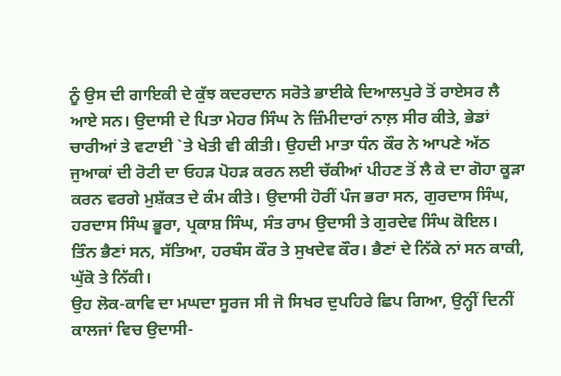ਨੂੰ ਉਸ ਦੀ ਗਾਇਕੀ ਦੇ ਕੁੱਝ ਕਦਰਦਾਨ ਸਰੋਤੇ ਭਾਈਕੇ ਦਿਆਲਪੁਰੇ ਤੋਂ ਰਾਏਸਰ ਲੈ ਆਏ ਸਨ। ਉਦਾਸੀ ਦੇ ਪਿਤਾ ਮੇਹਰ ਸਿੰਘ ਨੇ ਜ਼ਿੰਮੀਦਾਰਾਂ ਨਾਲ਼ ਸੀਰ ਕੀਤੇ, ਭੇਡਾਂ ਚਾਰੀਆਂ ਤੇ ਵਟਾਈ `ਤੇ ਖੇਤੀ ਵੀ ਕੀਤੀ। ਉਹਦੀ ਮਾਤਾ ਧੰਨ ਕੌਰ ਨੇ ਆਪਣੇ ਅੱਠ ਜੁਆਕਾਂ ਦੀ ਰੋਟੀ ਦਾ ਓਹੜ ਪੋਹੜ ਕਰਨ ਲਈ ਚੱਕੀਆਂ ਪੀਹਣ ਤੋਂ ਲੈ ਕੇ ਦਾ ਗੋਹਾ ਕੂੜਾ ਕਰਨ ਵਰਗੇ ਮੁਸ਼ੱਕਤ ਦੇ ਕੰਮ ਕੀਤੇ। ਉਦਾਸੀ ਹੋਰੀਂ ਪੰਜ ਭਰਾ ਸਨ, ਗੁਰਦਾਸ ਸਿੰਘ, ਹਰਦਾਸ ਸਿੰਘ ਭੂਰਾ, ਪ੍ਰਕਾਸ਼ ਸਿੰਘ, ਸੰਤ ਰਾਮ ਉਦਾਸੀ ਤੇ ਗੁਰਦੇਵ ਸਿੰਘ ਕੋਇਲ। ਤਿੰਨ ਭੈਣਾਂ ਸਨ, ਸੱਤਿਆ, ਹਰਬੰਸ ਕੌਰ ਤੇ ਸੁਖਦੇਵ ਕੌਰ। ਭੈਣਾਂ ਦੇ ਨਿੱਕੇ ਨਾਂ ਸਨ ਕਾਕੀ, ਘੁੱਕੋ ਤੇ ਨਿੱਕੀ।
ਉਹ ਲੋਕ-ਕਾਵਿ ਦਾ ਮਘਦਾ ਸੂਰਜ ਸੀ ਜੋ ਸਿਖਰ ਦੁਪਹਿਰੇ ਛਿਪ ਗਿਆ, ਉਨ੍ਹੀਂ ਦਿਨੀਂ ਕਾਲਜਾਂ ਵਿਚ ਉਦਾਸੀ-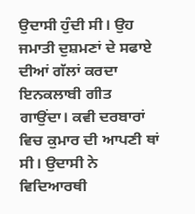ਉਦਾਸੀ ਹੁੰਦੀ ਸੀ। ਉਹ ਜਮਾਤੀ ਦੁਸ਼ਮਣਾਂ ਦੇ ਸਫਾਏ ਦੀਆਂ ਗੱਲਾਂ ਕਰਦਾ ਇਨਕਲਾਬੀ ਗੀਤ ਗਾਉਂਦਾ। ਕਵੀ ਦਰਬਾਰਾਂ ਵਿਚ ਕੁਮਾਰ ਦੀ ਆਪਣੀ ਥਾਂ ਸੀ। ਉਦਾਸੀ ਨੇ ਵਿਦਿਆਰਥੀ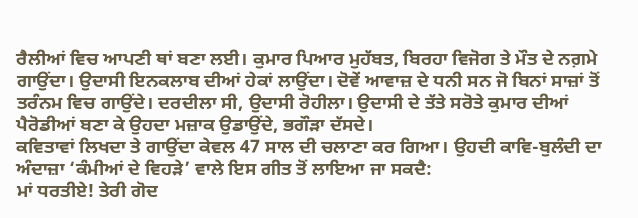ਰੈਲੀਆਂ ਵਿਚ ਆਪਣੀ ਥਾਂ ਬਣਾ ਲਈ। ਕੁਮਾਰ ਪਿਆਰ ਮੁਹੱਬਤ, ਬਿਰਹਾ ਵਿਜੋਗ ਤੇ ਮੌਤ ਦੇ ਨਗ਼ਮੇ ਗਾਉਂਦਾ। ਉਦਾਸੀ ਇਨਕਲਾਬ ਦੀਆਂ ਹੇਕਾਂ ਲਾਉਂਦਾ। ਦੋਵੇਂ ਆਵਾਜ਼ ਦੇ ਧਨੀ ਸਨ ਜੋ ਬਿਨਾਂ ਸਾਜ਼ਾਂ ਤੋਂ ਤਰੰਨਮ ਵਿਚ ਗਾਉਂਦੇ। ਦਰਦੀਲਾ ਸੀ, ਉਦਾਸੀ ਰੋਹੀਲਾ। ਉਦਾਸੀ ਦੇ ਤੱਤੇ ਸਰੋਤੇ ਕੁਮਾਰ ਦੀਆਂ ਪੈਰੋਡੀਆਂ ਬਣਾ ਕੇ ਉਹਦਾ ਮਜ਼ਾਕ ਉਡਾਉਂਦੇ, ਭਗੌੜਾ ਦੱਸਦੇ।
ਕਵਿਤਾਵਾਂ ਲਿਖਦਾ ਤੇ ਗਾਉਂਦਾ ਕੇਵਲ 47 ਸਾਲ ਦੀ ਚਲਾਣਾ ਕਰ ਗਿਆ। ਉਹਦੀ ਕਾਵਿ-ਬੁਲੰਦੀ ਦਾ ਅੰਦਾਜ਼ਾ ‘ਕੰਮੀਆਂ ਦੇ ਵਿਹੜੇ’ ਵਾਲੇ ਇਸ ਗੀਤ ਤੋਂ ਲਾਇਆ ਜਾ ਸਕਦੈ:
ਮਾਂ ਧਰਤੀਏ! ਤੇਰੀ ਗੋਦ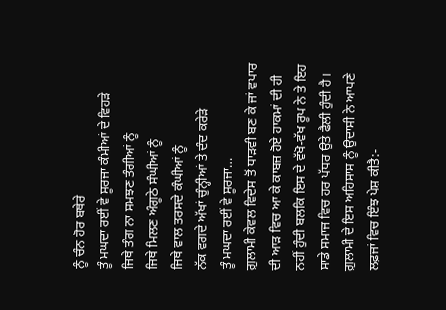ਨੂੰ ਚੰਨ ਹੋਰ ਬਥੇਰੇ
ਤੂੰ ਮਘਦਾ ਰਈਂ ਵੇ ਸੂਰਜਾ ਕੰਮੀਆਂ ਦੇ ਵਿਹੜੇ
ਜਿਥੇ ਤੰਗ ਨਾ ਸਮਝਣ ਤੰਗੀਆਂ ਨੂੰ
ਜਿਥੇ ਮਿਲਣ ਅੰਗੂਠੇ ਸੰਘੀਆਂ ਨੂੰ
ਜਿਥੇ ਵਾਲ ਤਰਸਦੇ ਕੰਘੀਆਂ ਨੂੰ
ਨੱਕ ਵਗਦੇ ਅੱਖਾਂ ਚੁੰਨ੍ਹੀਆਂ ਤੇ ਦੰਦ ਕਰੇੜੇ
ਤੂੰ ਮਘਦਾ ਰਈਂ ਵੇ ਸੂਰਜਾ…
ਗ਼ੁਲਾਮੀ ਕੇਵਲ ਵਿਦੇਸ ਤੋਂ ਧਾੜਵੀ ਬਣ ਕੇ ਜਾਂ ਵਪਾਰ ਦੀ ਆੜ ਵਿਚ ਆ ਕੇ ਕਾਬਜ਼ ਹੋਏ ਹਾਕਮਾਂ ਦੀ ਹੀ ਨਹੀਂ ਹੁੰਦੀ ਬਲਕਿ ਇਸ ਦੇ ਵੱਖੋ-ਵੱਖ ਰੂਪ ਨੇ ਤੇ ਇਹ ਸਾਡੇ ਸਮਾਜ ਵਿਚ ਹਰ ਪੱਧਰ ਉਤੇ ਫੈਲੀ ਹੁੰਦੀ ਹੈ। ਗ਼ੁਲਾਮੀ ਦੇ ਇਸ ਅਹਿਸਾਸ ਨੂੰ ਉਦਾਸੀ ਨੇ ਆਪਣੇ ਲਫ਼ਜਾਂ ਵਿਚ ਇੰਝ ਪੇਸ਼ ਕੀਤੈ:-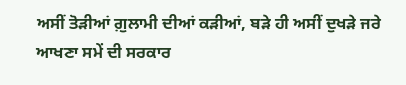ਅਸੀਂ ਤੋੜੀਆਂ ਗ਼ੁਲਾਮੀ ਦੀਆਂ ਕੜੀਆਂ, ਬੜੇ ਹੀ ਅਸੀਂ ਦੁਖੜੇ ਜਰੇ
ਆਖਣਾ ਸਮੇਂ ਦੀ ਸਰਕਾਰ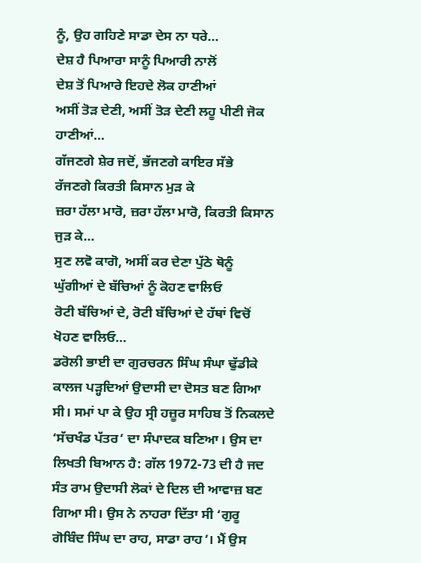ਨੂੰ, ਉਹ ਗਹਿਣੇ ਸਾਡਾ ਦੇਸ ਨਾ ਧਰੇ…
ਦੇਸ਼ ਹੈ ਪਿਆਰਾ ਸਾਨੂੰ ਪਿਆਰੀ ਨਾਲੋਂ
ਦੇਸ਼ ਤੋਂ ਪਿਆਰੇ ਇਹਦੇ ਲੋਕ ਹਾਣੀਆਂ
ਅਸੀਂ ਤੋੜ ਦੇਣੀ, ਅਸੀਂ ਤੋੜ ਦੇਣੀ ਲਹੂ ਪੀਣੀ ਜੋਕ ਹਾਣੀਆਂ…
ਗੱਜਣਗੇ ਸ਼ੇਰ ਜਦੋਂ, ਭੱਜਣਗੇ ਕਾਇਰ ਸੱਭੇ
ਰੱਜਣਗੇ ਕਿਰਤੀ ਕਿਸਾਨ ਮੁੜ ਕੇ
ਜ਼ਰਾ ਹੱਲਾ ਮਾਰੋ, ਜ਼ਰਾ ਹੱਲਾ ਮਾਰੋ, ਕਿਰਤੀ ਕਿਸਾਨ ਜੁੜ ਕੇ…
ਸੁਣ ਲਵੋ ਕਾਗੋ, ਅਸੀਂ ਕਰ ਦੇਣਾ ਪੁੱਠੇ ਥੋਨੂੰ
ਘੁੱਗੀਆਂ ਦੇ ਬੱਚਿਆਂ ਨੂੰ ਕੋਹਣ ਵਾਲਿਓ
ਰੋਟੀ ਬੱਚਿਆਂ ਦੇ, ਰੋਟੀ ਬੱਚਿਆਂ ਦੇ ਹੱਥਾਂ ਵਿਚੋਂ ਖੋਹਣ ਵਾਲਿਓ…
ਡਰੋਲੀ ਭਾਈ ਦਾ ਗੁਰਚਰਨ ਸਿੰਘ ਸੰਘਾ ਢੁੱਡੀਕੇ ਕਾਲਜ ਪੜ੍ਹਦਿਆਂ ਉਦਾਸੀ ਦਾ ਦੋਸਤ ਬਣ ਗਿਆ ਸੀ। ਸਮਾਂ ਪਾ ਕੇ ਉਹ ਸ੍ਰੀ ਹਜ਼ੂਰ ਸਾਹਿਬ ਤੋਂ ਨਿਕਲਦੇ ‘ਸੱਚਖੰਡ ਪੱਤਰ’ ਦਾ ਸੰਪਾਦਕ ਬਣਿਆ। ਉਸ ਦਾ ਲਿਖਤੀ ਬਿਆਨ ਹੈ: ਗੱਲ 1972-73 ਦੀ ਹੈ ਜਦ ਸੰਤ ਰਾਮ ਉਦਾਸੀ ਲੋਕਾਂ ਦੇ ਦਿਲ ਦੀ ਆਵਾਜ਼ ਬਣ ਗਿਆ ਸੀ। ਉਸ ਨੇ ਨਾਹਰਾ ਦਿੱਤਾ ਸੀ ‘ਗੁਰੂ ਗੋਬਿੰਦ ਸਿੰਘ ਦਾ ਰਾਹ, ਸਾਡਾ ਰਾਹ’। ਮੈਂ ਉਸ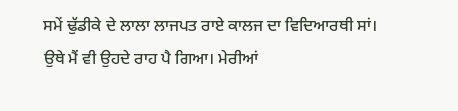ਸਮੇਂ ਢੁੱਡੀਕੇ ਦੇ ਲਾਲਾ ਲਾਜਪਤ ਰਾਏ ਕਾਲਜ ਦਾ ਵਿਦਿਆਰਥੀ ਸਾਂ। ਉਥੇ ਮੈਂ ਵੀ ਉਹਦੇ ਰਾਹ ਪੈ ਗਿਆ। ਮੇਰੀਆਂ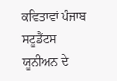ਕਵਿਤਾਵਾਂ ਪੰਜਾਬ ਸਟੂਡੈਂਟਸ ਯੂਨੀਅਨ ਦੇ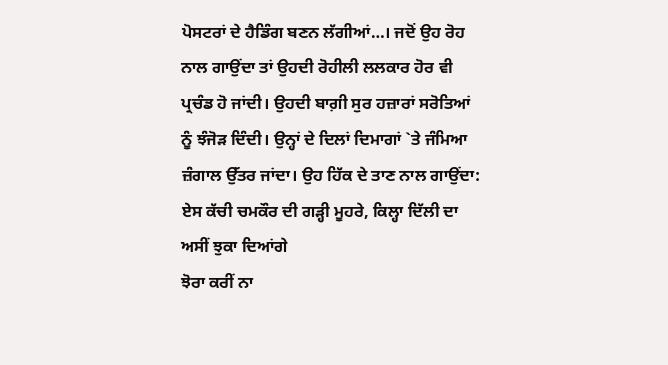ਪੋਸਟਰਾਂ ਦੇ ਹੈਡਿੰਗ ਬਣਨ ਲੱਗੀਆਂ…। ਜਦੋਂ ਉਹ ਰੋਹ ਨਾਲ ਗਾਉਂਦਾ ਤਾਂ ਉਹਦੀ ਰੋਹੀਲੀ ਲਲਕਾਰ ਹੋਰ ਵੀ ਪ੍ਰਚੰਡ ਹੋ ਜਾਂਦੀ। ਉਹਦੀ ਬਾਗ਼ੀ ਸੁਰ ਹਜ਼ਾਰਾਂ ਸਰੋਤਿਆਂ ਨੂੰ ਝੰਜੋੜ ਦਿੰਦੀ। ਉਨ੍ਹਾਂ ਦੇ ਦਿਲਾਂ ਦਿਮਾਗਾਂ `ਤੇ ਜੰਮਿਆ ਜ਼ੰਗਾਲ ਉੱਤਰ ਜਾਂਦਾ। ਉਹ ਹਿੱਕ ਦੇ ਤਾਣ ਨਾਲ ਗਾਉਂਦਾ:
ਏਸ ਕੱਚੀ ਚਮਕੌਰ ਦੀ ਗੜ੍ਹੀ ਮੂਹਰੇ, ਕਿਲ੍ਹਾ ਦਿੱਲੀ ਦਾ ਅਸੀਂ ਝੁਕਾ ਦਿਆਂਗੇ
ਝੋਰਾ ਕਰੀਂ ਨਾ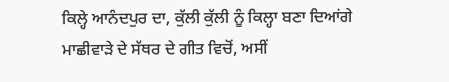ਕਿਲ੍ਹੇ ਆਨੰਦਪੁਰ ਦਾ, ਕੁੱਲੀ ਕੁੱਲੀ ਨੂੰ ਕਿਲ੍ਹਾ ਬਣਾ ਦਿਆਂਗੇ
ਮਾਛੀਵਾੜੇ ਦੇ ਸੱਥਰ ਦੇ ਗੀਤ ਵਿਚੋਂ, ਅਸੀਂ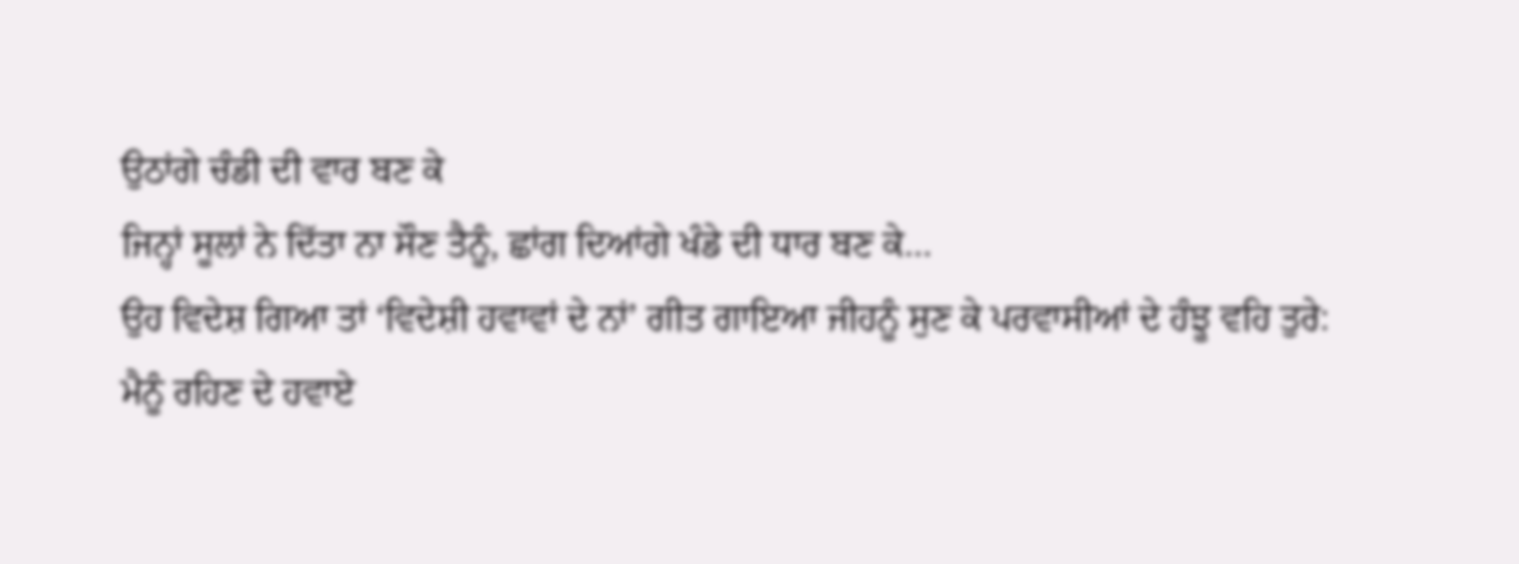ਉਠਾਂਗੇ ਚੰਡੀ ਦੀ ਵਾਰ ਬਣ ਕੇ
ਜਿਨ੍ਹਾਂ ਸੂਲਾਂ ਨੇ ਦਿੱਤਾ ਨਾ ਸੌਣ ਤੈਨੂੰ, ਛਾਂਗ ਦਿਆਂਗੇ ਖੰਡੇ ਦੀ ਧਾਰ ਬਣ ਕੇ…
ਉਹ ਵਿਦੇਸ਼ ਗਿਆ ਤਾਂ ‘ਵਿਦੇਸ਼ੀ ਹਵਾਵਾਂ ਦੇ ਨਾਂ’ ਗੀਤ ਗਾਇਆ ਜੀਹਨੂੰ ਸੁਣ ਕੇ ਪਰਵਾਸੀਆਂ ਦੇ ਹੰਝੂ ਵਹਿ ਤੁਰੇ:
ਮੈਨੂੰ ਰਹਿਣ ਦੇ ਹਵਾਏ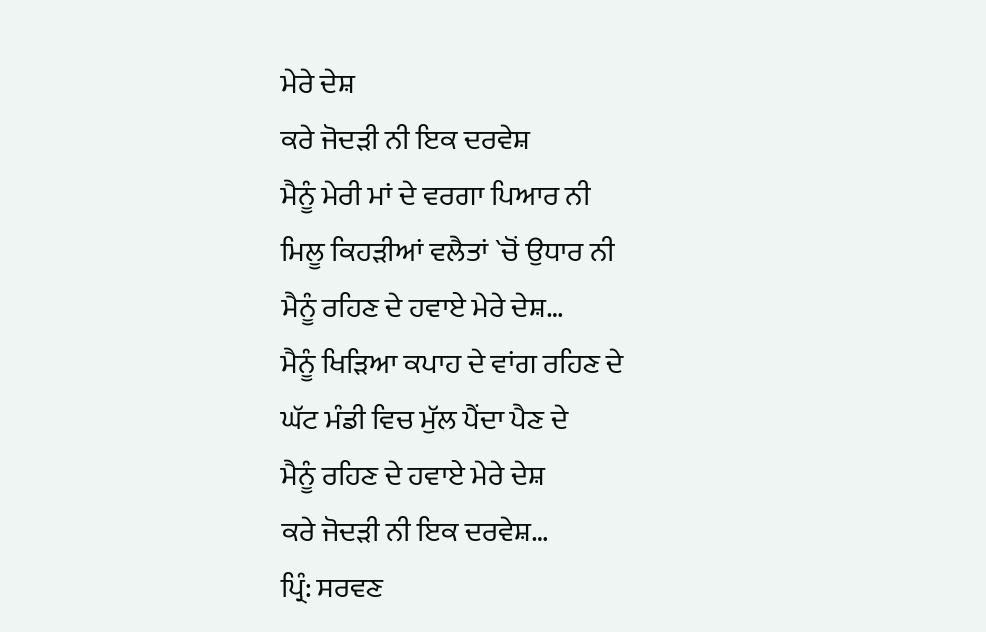ਮੇਰੇ ਦੇਸ਼
ਕਰੇ ਜੋਦੜੀ ਨੀ ਇਕ ਦਰਵੇਸ਼
ਮੈਨੂੰ ਮੇਰੀ ਮਾਂ ਦੇ ਵਰਗਾ ਪਿਆਰ ਨੀ
ਮਿਲੂ ਕਿਹੜੀਆਂ ਵਲੈਤਾਂ `ਚੋਂ ਉਧਾਰ ਨੀ
ਮੈਨੂੰ ਰਹਿਣ ਦੇ ਹਵਾਏ ਮੇਰੇ ਦੇਸ਼…
ਮੈਨੂੰ ਖਿੜਿਆ ਕਪਾਹ ਦੇ ਵਾਂਗ ਰਹਿਣ ਦੇ
ਘੱਟ ਮੰਡੀ ਵਿਚ ਮੁੱਲ ਪੈਂਦਾ ਪੈਣ ਦੇ
ਮੈਨੂੰ ਰਹਿਣ ਦੇ ਹਵਾਏ ਮੇਰੇ ਦੇਸ਼
ਕਰੇ ਜੋਦੜੀ ਨੀ ਇਕ ਦਰਵੇਸ਼…
ਪ੍ਰਿੰ: ਸਰਵਣ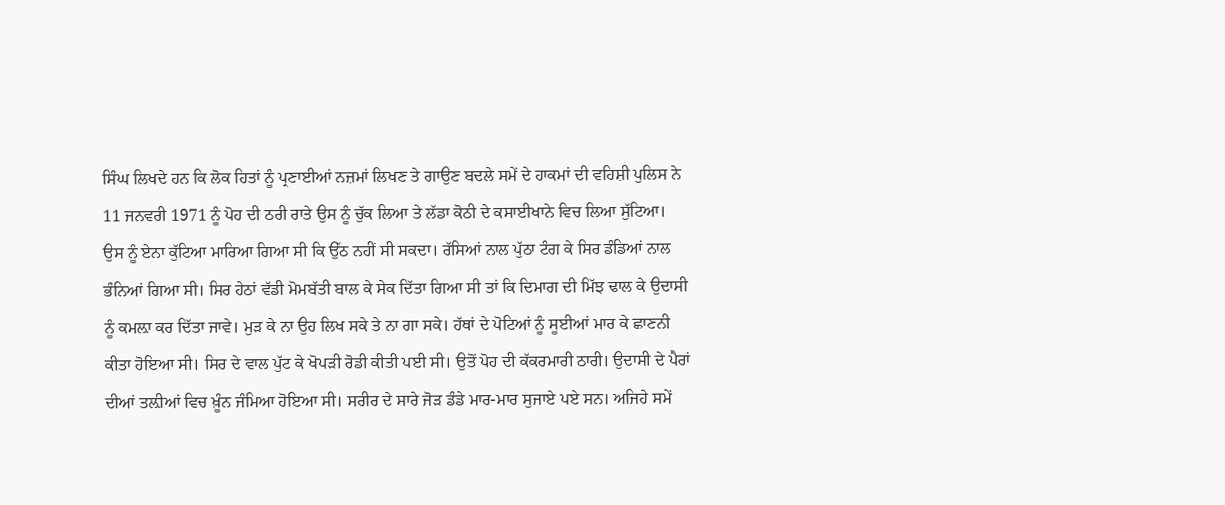ਸਿੰਘ ਲਿਖਦੇ ਹਨ ਕਿ ਲੋਕ ਹਿਤਾਂ ਨੂੰ ਪ੍ਰਣਾਈਆਂ ਨਜ਼ਮਾਂ ਲਿਖਣ ਤੇ ਗਾਉਣ ਬਦਲੇ ਸਮੇਂ ਦੇ ਹਾਕਮਾਂ ਦੀ ਵਹਿਸ਼ੀ ਪੁਲਿਸ ਨੇ 11 ਜਨਵਰੀ 1971 ਨੂੰ ਪੋਹ ਦੀ ਠਰੀ ਰਾਤੇ ਉਸ ਨੂੰ ਚੁੱਕ ਲਿਆ ਤੇ ਲੱਡਾ ਕੋਠੀ ਦੇ ਕਸਾਈਖਾਨੇ ਵਿਚ ਲਿਆ ਸੁੱਟਿਆ। ਉਸ ਨੂੰ ਏਨਾ ਕੁੱਟਿਆ ਮਾਰਿਆ ਗਿਆ ਸੀ ਕਿ ਉੱਠ ਨਹੀਂ ਸੀ ਸਕਦਾ। ਰੱਸਿਆਂ ਨਾਲ ਪੁੱਠਾ ਟੰਗ ਕੇ ਸਿਰ ਡੰਡਿਆਂ ਨਾਲ ਭੰਨਿਆਂ ਗਿਆ ਸੀ। ਸਿਰ ਹੇਠਾਂ ਵੱਡੀ ਮੋਮਬੱਤੀ ਬਾਲ ਕੇ ਸੇਕ ਦਿੱਤਾ ਗਿਆ ਸੀ ਤਾਂ ਕਿ ਦਿਮਾਗ ਦੀ ਮਿੱਝ ਢਾਲ ਕੇ ਉਦਾਸੀ ਨੂੰ ਕਮਲ਼ਾ ਕਰ ਦਿੱਤਾ ਜਾਵੇ। ਮੁੜ ਕੇ ਨਾ ਉਹ ਲਿਖ ਸਕੇ ਤੇ ਨਾ ਗਾ ਸਕੇ। ਹੱਥਾਂ ਦੇ ਪੋਟਿਆਂ ਨੂੰ ਸੂਈਆਂ ਮਾਰ ਕੇ ਛਾਣਨੀ ਕੀਤਾ ਹੋਇਆ ਸੀ। ਸਿਰ ਦੇ ਵਾਲ ਪੁੱਟ ਕੇ ਖੋਪੜੀ ਰੋਡੀ ਕੀਤੀ ਪਈ ਸੀ। ਉਤੋਂ ਪੋਹ ਦੀ ਕੱਕਰਮਾਰੀ ਠਾਰੀ। ਉਦਾਸੀ ਦੇ ਪੈਰਾਂ ਦੀਆਂ ਤਲ਼ੀਆਂ ਵਿਚ ਖ਼ੂੰਨ ਜੰਮਿਆ ਹੋਇਆ ਸੀ। ਸਰੀਰ ਦੇ ਸਾਰੇ ਜੋੜ ਡੰਡੇ ਮਾਰ-ਮਾਰ ਸੁਜਾਏ ਪਏ ਸਨ। ਅਜਿਹੇ ਸਮੇਂ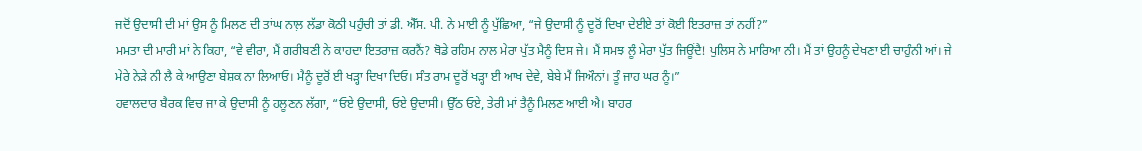ਜਦੋਂ ਉਦਾਸੀ ਦੀ ਮਾਂ ਉਸ ਨੂੰ ਮਿਲਣ ਦੀ ਤਾਂਘ ਨਾਲ਼ ਲੱਡਾ ਕੋਠੀ ਪਹੁੰਚੀ ਤਾਂ ਡੀ. ਐੱਸ. ਪੀ. ਨੇ ਮਾਈ ਨੂੰ ਪੁੱਛਿਆ, “ਜੇ ਉਦਾਸੀ ਨੂੰ ਦੂਰੋਂ ਦਿਖਾ ਦੇਈਏ ਤਾਂ ਕੋਈ ਇਤਰਾਜ਼ ਤਾਂ ਨਹੀਂ?”
ਮਮਤਾ ਦੀ ਮਾਰੀ ਮਾਂ ਨੇ ਕਿਹਾ, “ਵੇ ਵੀਰਾ, ਮੈਂ ਗਰੀਬਣੀ ਨੇ ਕਾਹਦਾ ਇਤਰਾਜ਼ ਕਰਨੈਂ? ਥੋਡੇ ਰਹਿਮ ਨਾਲ ਮੇਰਾ ਪੁੱਤ ਮੈਨੂੰ ਦਿਸ ਜੇ। ਮੈਂ ਸਮਝ ਲੂੰ ਮੇਰਾ ਪੁੱਤ ਜਿਊਂਦੈ! ਪੁਲਿਸ ਨੇ ਮਾਰਿਆ ਨੀ। ਮੈਂ ਤਾਂ ਉਹਨੂੰ ਦੇਖਣਾ ਈ ਚਾਹੁੰਨੀ ਆਂ। ਜੇ ਮੇਰੇ ਨੇੜੇ ਨੀ ਲੈ ਕੇ ਆਉਣਾ ਬੇਸ਼ਕ ਨਾ ਲਿਆਓ। ਮੈਨੂੰ ਦੂਰੋਂ ਈ ਖੜ੍ਹਾ ਦਿਖਾ ਦਿਓ। ਸੰਤ ਰਾਮ ਦੂਰੋਂ ਖੜ੍ਹਾ ਈ ਆਖ ਦੇਵੇ, ਬੇਬੇ ਮੈਂ ਜਿਔਨਾਂ। ਤੂੰ ਜਾਹ ਘਰ ਨੂੰ।”
ਹਵਾਲਦਾਰ ਬੈਰਕ ਵਿਚ ਜਾ ਕੇ ਉਦਾਸੀ ਨੂੰ ਹਲੂਣਨ ਲੱਗਾ, “ਓਏ ਉਦਾਸੀ, ਓਏ ਉਦਾਸੀ। ਉੱਠ ਓਏ, ਤੇਰੀ ਮਾਂ ਤੈਨੂੰ ਮਿਲਣ ਆਈ ਐ। ਬਾਹਰ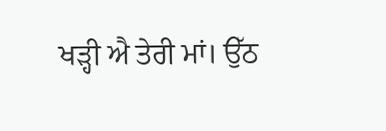ਖੜ੍ਹੀ ਐ ਤੇਰੀ ਮਾਂ। ਉੱਠ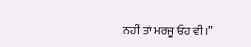ਨਹੀਂ ਤਾਂ ਮਰਜੂ ਓਹ ਵੀ।”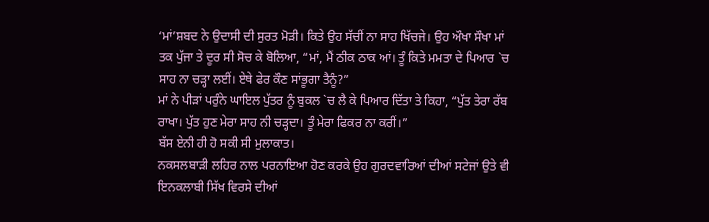‘ਮਾਂ’ਸ਼ਬਦ ਨੇ ਉਦਾਸੀ ਦੀ ਸੁਰਤ ਮੋੜੀ। ਕਿਤੇ ਉਹ ਸੱਚੀਂ ਨਾ ਸਾਹ ਖਿੱਚਜੇ। ਉਹ ਔਖਾ ਸੌਖਾ ਮਾਂ ਤਕ ਪੁੱਜਾ ਤੇ ਦੂਰ ਸੀ ਸੋਚ ਕੇ ਬੋਲਿਆ, “ਮਾਂ, ਮੈਂ ਠੀਕ ਠਾਕ ਆਂ। ਤੂੰ ਕਿਤੇ ਮਮਤਾ ਦੇ ਪਿਆਰ `ਚ ਸਾਹ ਨਾ ਚੜ੍ਹਾ ਲਈਂ। ਏਥੇ ਫੇਰ ਕੌਣ ਸਾਂਭੂਗਾ ਤੈਨੂੰ?”
ਮਾਂ ਨੇ ਪੀੜਾਂ ਪਰੁੰਨੇ ਘਾਇਲ ਪੁੱਤਰ ਨੂੰ ਬੁਕਲ `ਚ ਲੈ ਕੇ ਪਿਆਰ ਦਿੱਤਾ ਤੇ ਕਿਹਾ, “ਪੁੱਤ ਤੇਰਾ ਰੱਬ ਰਾਖਾ। ਪੁੱਤ ਹੁਣ ਮੇਰਾ ਸਾਹ ਨੀ ਚੜ੍ਹਦਾ। ਤੂੰ ਮੇਰਾ ਫਿਕਰ ਨਾ ਕਰੀਂ।”
ਬੱਸ ਏਨੀ ਹੀ ਹੋ ਸਕੀ ਸੀ ਮੁਲਾਕਾਤ।
ਨਕਸਲਬਾੜੀ ਲਹਿਰ ਨਾਲ ਪਰਨਾਇਆ ਹੋਣ ਕਰਕੇ ਉਹ ਗੁਰਦਵਾਰਿਆਂ ਦੀਆਂ ਸਟੇਜਾਂ ਉਤੇ ਵੀ ਇਨਕਲਾਬੀ ਸਿੱਖ ਵਿਰਸੇ ਦੀਆਂ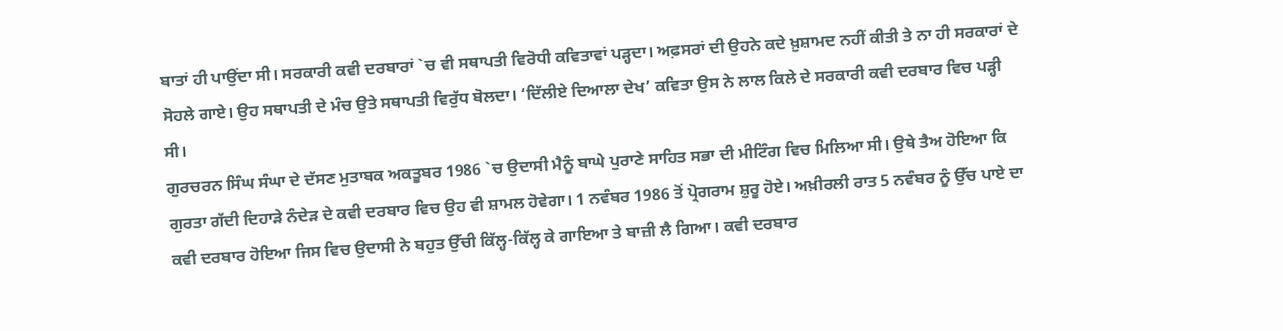ਬਾਤਾਂ ਹੀ ਪਾਉਂਦਾ ਸੀ। ਸਰਕਾਰੀ ਕਵੀ ਦਰਬਾਰਾਂ `ਚ ਵੀ ਸਥਾਪਤੀ ਵਿਰੋਧੀ ਕਵਿਤਾਵਾਂ ਪੜ੍ਹਦਾ। ਅਫ਼ਸਰਾਂ ਦੀ ਉਹਨੇ ਕਦੇ ਖ਼ੁਸ਼ਾਮਦ ਨਹੀਂ ਕੀਤੀ ਤੇ ਨਾ ਹੀ ਸਰਕਾਰਾਂ ਦੇ ਸੋਹਲੇ ਗਾਏ। ਉਹ ਸਥਾਪਤੀ ਦੇ ਮੰਚ ਉਤੇ ਸਥਾਪਤੀ ਵਿਰੁੱਧ ਬੋਲਦਾ। ‘ਦਿੱਲੀਏ ਦਿਆਲਾ ਦੇਖ’ ਕਵਿਤਾ ਉਸ ਨੇ ਲਾਲ ਕਿਲੇ ਦੇ ਸਰਕਾਰੀ ਕਵੀ ਦਰਬਾਰ ਵਿਚ ਪੜ੍ਹੀ ਸੀ।
ਗੁਰਚਰਨ ਸਿੰਘ ਸੰਘਾ ਦੇ ਦੱਸਣ ਮੁਤਾਬਕ ਅਕਤੂਬਰ 1986 `ਚ ਉਦਾਸੀ ਮੈਨੂੰ ਬਾਘੇ ਪੁਰਾਣੇ ਸਾਹਿਤ ਸਭਾ ਦੀ ਮੀਟਿੰਗ ਵਿਚ ਮਿਲਿਆ ਸੀ। ਉਥੇ ਤੈਅ ਹੋਇਆ ਕਿ ਗੁਰਤਾ ਗੱਦੀ ਦਿਹਾੜੇ ਨੰਦੇੜ ਦੇ ਕਵੀ ਦਰਬਾਰ ਵਿਚ ਉਹ ਵੀ ਸ਼ਾਮਲ ਹੋਵੇਗਾ। 1 ਨਵੰਬਰ 1986 ਤੋਂ ਪ੍ਰੋਗਰਾਮ ਸ਼ੁਰੂ ਹੋਏ। ਅਖ਼ੀਰਲੀ ਰਾਤ 5 ਨਵੰਬਰ ਨੂੰ ਉੱਚ ਪਾਏ ਦਾ ਕਵੀ ਦਰਬਾਰ ਹੋਇਆ ਜਿਸ ਵਿਚ ਉਦਾਸੀ ਨੇ ਬਹੁਤ ਉੱਚੀ ਕਿੱਲ੍ਹ-ਕਿੱਲ੍ਹ ਕੇ ਗਾਇਆ ਤੇ ਬਾਜ਼ੀ ਲੈ ਗਿਆ। ਕਵੀ ਦਰਬਾਰ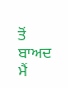ਤੋਂ ਬਾਅਦ ਮੈਂ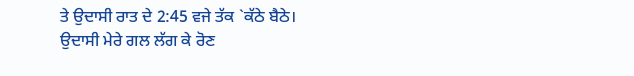ਤੇ ਉਦਾਸੀ ਰਾਤ ਦੇ 2:45 ਵਜੇ ਤੱਕ `ਕੱਠੇ ਬੈਠੇ। ਉਦਾਸੀ ਮੇਰੇ ਗਲ ਲੱਗ ਕੇ ਰੋਣ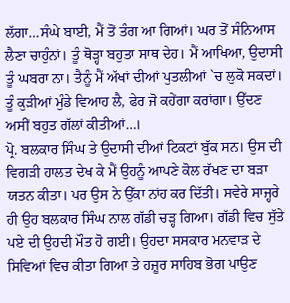ਲੱਗਾ…ਸੰਘੇ ਬਾਈ, ਮੈਂ ਤੋਂ ਤੰਗ ਆ ਗਿਆਂ। ਘਰ ਤੋਂ ਸੰਨਿਆਸ ਲੈਣਾ ਚਾਹੁੰਨਾਂ। ਤੂੰ ਥੋੜ੍ਹਾ ਬਹੁਤਾ ਸਾਥ ਦੇਹ। ਮੈਂ ਆਖਿਆ, ਉਦਾਸੀ ਤੂੰ ਘਬਰਾ ਨਾ। ਤੈਨੂੰ ਮੈਂ ਅੱਖਾਂ ਦੀਆਂ ਪੁਤਲੀਆਂ `ਚ ਲੁਕੋ ਸਕਦਾਂ। ਤੂੰ ਕੁੜੀਆਂ ਮੁੰਡੇ ਵਿਆਹ ਲੈ, ਫੇਰ ਜੋ ਕਹੇਂਗਾ ਕਰਾਂਗਾ। ਉੱਦਣ ਅਸੀਂ ਬਹੁਤ ਗੱਲਾਂ ਕੀਤੀਆਂ…।
ਪ੍ਰੋ. ਬਲਕਾਰ ਸਿੰਘ ਤੇ ਉਦਾਸੀ ਦੀਆਂ ਟਿਕਟਾਂ ਬੁੱਕ ਸਨ। ਉਸ ਦੀ ਵਿਗੜੀ ਹਾਲਤ ਦੇਖ ਕੇ ਮੈਂ ਉਹਨੂੰ ਆਪਣੇ ਕੋਲ ਰੱਖਣ ਦਾ ਬੜਾ ਯਤਨ ਕੀਤਾ। ਪਰ ਉਸ ਨੇ ਉੱਕਾ ਨਾਂਹ ਕਰ ਦਿੱਤੀ। ਸਵੇਰੇ ਸਾਜ੍ਹਰੇ ਹੀ ਉਹ ਬਲਕਾਰ ਸਿੰਘ ਨਾਲ ਗੱਡੀ ਚੜ੍ਹ ਗਿਆ। ਗੱਡੀ ਵਿਚ ਸੁੱਤੇ ਪਏ ਦੀ ਉਹਦੀ ਮੌਤ ਹੋ ਗਈ। ਉਹਦਾ ਸਸਕਾਰ ਮਨਵਾੜ ਦੇ ਸਿਵਿਆਂ ਵਿਚ ਕੀਤਾ ਗਿਆ ਤੇ ਹਜ਼ੂਰ ਸਾਹਿਬ ਭੋਗ ਪਾਉਣ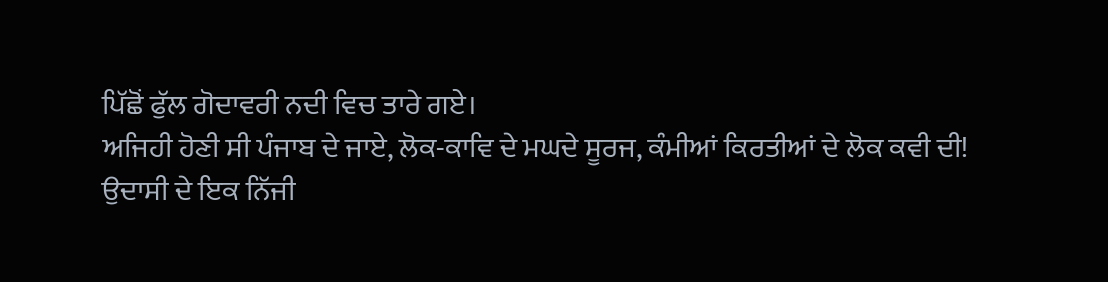ਪਿੱਛੋਂ ਫੁੱਲ ਗੋਦਾਵਰੀ ਨਦੀ ਵਿਚ ਤਾਰੇ ਗਏ।
ਅਜਿਹੀ ਹੋਣੀ ਸੀ ਪੰਜਾਬ ਦੇ ਜਾਏ, ਲੋਕ-ਕਾਵਿ ਦੇ ਮਘਦੇ ਸੂਰਜ, ਕੰਮੀਆਂ ਕਿਰਤੀਆਂ ਦੇ ਲੋਕ ਕਵੀ ਦੀ!
ਉਦਾਸੀ ਦੇ ਇਕ ਨਿੱਜੀ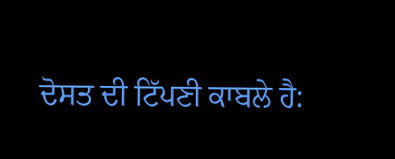ਦੋਸਤ ਦੀ ਟਿੱਪਣੀ ਕਾਬਲੇ ਹੈ: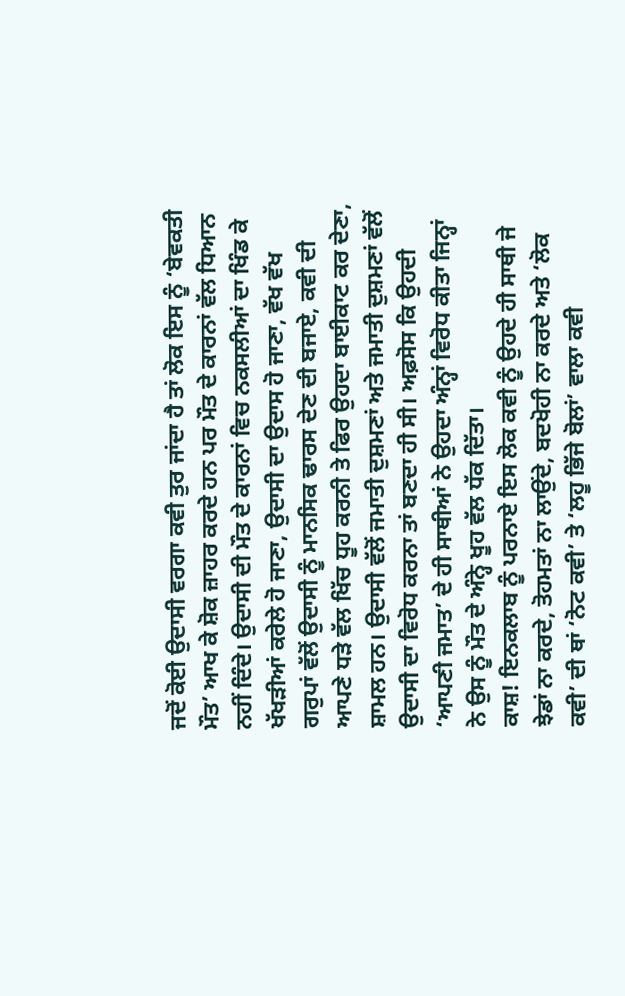ਜਦੋਂ ਕੋਈ ਉਦਾਸੀ ਵਰਗਾ ਕਵੀ ਤੁਰ ਜਾਂਦਾ ਹੈ ਤਾਂ ਲੋਕ ਇਸ ਨੂੰ ‘ਬੇਵਕਤੀ ਮੌਤ’ ਆਖ ਕੇ ਸ਼ੋਕ ਜ਼ਾਹਰ ਕਰਦੇ ਹਨ ਪਰ ਮੌਤ ਦੇ ਕਾਰਨਾਂ ਵੱਲ ਧਿਆਨ ਨਹੀਂ ਦਿੰਦੇ। ਉਦਾਸੀ ਦੀ ਮੌਤ ਦੇ ਕਾਰਨਾਂ ਵਿਚ ਨਕਸਲੀਆਂ ਦਾ ਖਿੰਡ ਕੇ ਖੱਖੜੀਆਂ ਕਰੇਲੇ ਹੋ ਜਾਣਾ, ਉਦਾਸੀ ਦਾ ਉਦਾਸ ਹੋ ਜਾਣਾ, ਵੱਖ ਵੱਖ ਗਰੁਪਾਂ ਵੱਲੋਂ ਉਦਾਸੀ ਨੂੰ ਮਾਨਸਿਕ ਢਾਰਸ ਦੇਣ ਦੀ ਬਜਾਏ, ਕਵੀ ਦੀ ਆਪਣੇ ਧੜੇ ਵੱਲ ਖਿੱਚ ਧੂਹ ਕਰਨੀ ਤੇ ਫਿਰ ਉਹਦਾ ਬਾਈਕਾਟ ਕਰ ਦੇਣਾ, ਸ਼ਾਮਲ ਹਨ। ਉਦਾਸੀ ਵੱਲੋਂ ਜਮਾਤੀ ਦੁਸ਼ਮਣਾਂ ਅਤੇ ਜਮਾਤੀ ਦੁਸ਼ਮਣਾਂ ਵੱਲੋਂ ਉਦਾਸੀ ਦਾ ਵਿਰੋਧ ਕਰਨਾ ਤਾਂ ਬਣਦਾ ਹੀ ਸੀ। ਅਫ਼ਸੋਸ ਕਿ ਉਹਦੀ ‘ਆਪਣੀ ਜਮਾਤ’ ਦੇ ਹੀ ਸਾਥੀਆਂ ਨੇ ਉਹਦਾ ਅੰਨ੍ਹਾਂ ਵਿਰੋਧ ਕੀਤਾ ਜਿਨ੍ਹਾਂ ਨੇ ਉਸ ਨੂੰ ਮੌਤ ਦੇ ਅੰਨ੍ਹੇ ਖੂਹ ਵੱਲ ਧੱਕ ਦਿੱਤਾ।
ਕਾਸ਼! ਇਨਕਲਾਬ ਨੂੰ ਪਰਨਾਏ ਇਸ ਲੋਕ ਕਵੀ ਨੂੰ ਉਹਦੇ ਹੀ ਸਾਥੀ ਜੇ ਝੇਡਾਂ ਨਾ ਕਰਦੇ, ਤੋਹਮਤਾਂ ਨਾ ਲਾਉਂਦੇ, ਬਦਖੋਹੀ ਨਾ ਕਰਦੇ ਅਤੇ ‘ਲੋਕ ਕਵੀ’ ਦੀ ਥਾਂ ‘ਨੋਟ ਕਵੀ’ ਤੇ ‘ਲਹੂ ਭਿੱਜੇ ਬੋਲਾਂ’ ਵਾਲਾ ਕਵੀ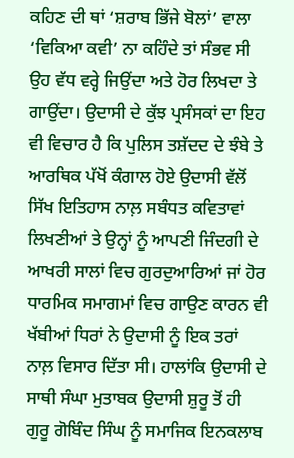ਕਹਿਣ ਦੀ ਥਾਂ ‘ਸ਼ਰਾਬ ਭਿੱਜੇ ਬੋਲਾਂ’ ਵਾਲਾ ‘ਵਿਕਿਆ ਕਵੀ’ ਨਾ ਕਹਿੰਦੇ ਤਾਂ ਸੰਭਵ ਸੀ ਉਹ ਵੱਧ ਵਰ੍ਹੇ ਜਿਉਂਦਾ ਅਤੇ ਹੋਰ ਲਿਖਦਾ ਤੇ ਗਾਉਂਦਾ। ਉਦਾਸੀ ਦੇ ਕੁੱਝ ਪ੍ਰਸੰਸਕਾਂ ਦਾ ਇਹ ਵੀ ਵਿਚਾਰ ਹੈ ਕਿ ਪੁਲਿਸ ਤਸ਼ੱਦਦ ਦੇ ਝੰਬੇ ਤੇ ਆਰਥਿਕ ਪੱਖੋਂ ਕੰਗਾਲ ਹੋਏ ਉਦਾਸੀ ਵੱਲੋਂ ਸਿੱਖ ਇਤਿਹਾਸ ਨਾਲ਼ ਸਬੰਧਤ ਕਵਿਤਾਵਾਂ ਲਿਖਣੀਆਂ ਤੇ ਉਨ੍ਹਾਂ ਨੂੰ ਆਪਣੀ ਜਿੰਦਗੀ ਦੇ ਆਖਰੀ ਸਾਲਾਂ ਵਿਚ ਗੁਰਦੁਆਰਿਆਂ ਜਾਂ ਹੋਰ ਧਾਰਮਿਕ ਸਮਾਗਮਾਂ ਵਿਚ ਗਾਉਣ ਕਾਰਨ ਵੀ ਖੱਬੀਆਂ ਧਿਰਾਂ ਨੇ ਉਦਾਸੀ ਨੂੰ ਇਕ ਤਰਾਂ ਨਾਲ਼ ਵਿਸਾਰ ਦਿੱਤਾ ਸੀ। ਹਾਲਾਂਕਿ ਉਦਾਸੀ ਦੇ ਸਾਥੀ ਸੰਘਾ ਮੁਤਾਬਕ ਉਦਾਸੀ ਸ਼ੁਰੂ ਤੋਂ ਹੀ ਗੁਰੂ ਗੋਬਿੰਦ ਸਿੰਘ ਨੂੰ ਸਮਾਜਿਕ ਇਨਕਲਾਬ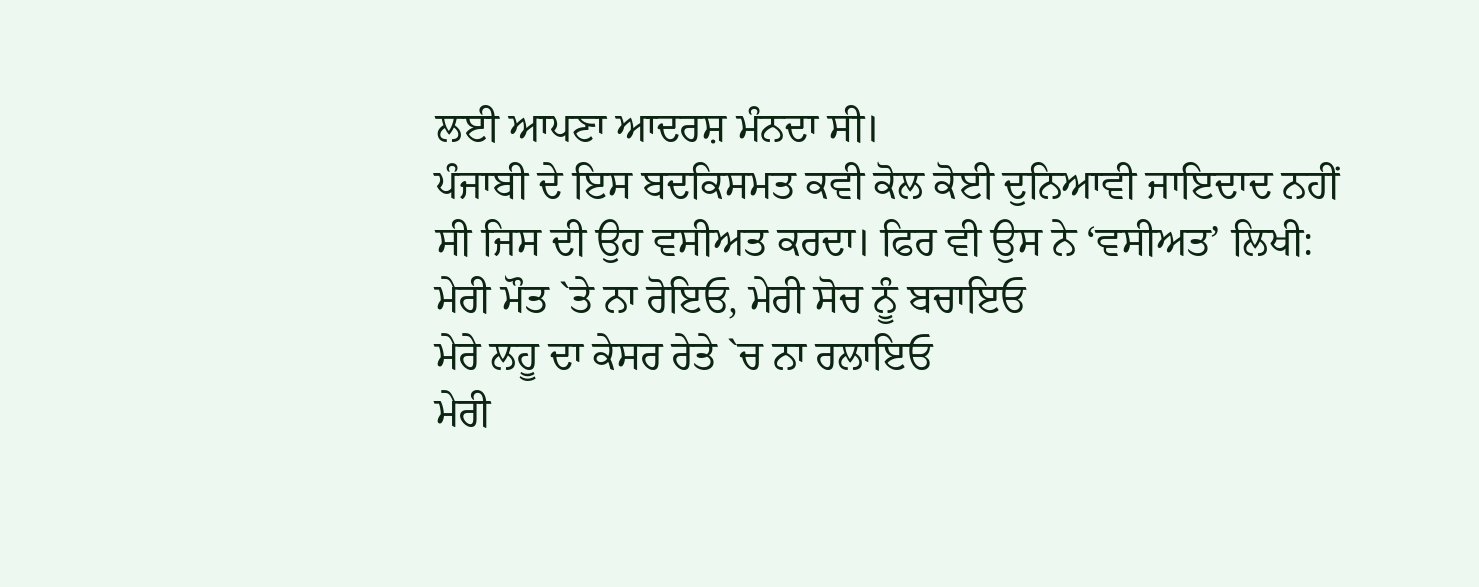ਲਈ ਆਪਣਾ ਆਦਰਸ਼ ਮੰਨਦਾ ਸੀ।
ਪੰਜਾਬੀ ਦੇ ਇਸ ਬਦਕਿਸਮਤ ਕਵੀ ਕੋਲ ਕੋਈ ਦੁਨਿਆਵੀ ਜਾਇਦਾਦ ਨਹੀਂ ਸੀ ਜਿਸ ਦੀ ਉਹ ਵਸੀਅਤ ਕਰਦਾ। ਫਿਰ ਵੀ ਉਸ ਨੇ ‘ਵਸੀਅਤ’ ਲਿਖੀ:
ਮੇਰੀ ਮੌਤ `ਤੇ ਨਾ ਰੋਇਓ, ਮੇਰੀ ਸੋਚ ਨੂੰ ਬਚਾਇਓ
ਮੇਰੇ ਲਹੂ ਦਾ ਕੇਸਰ ਰੇਤੇ `ਚ ਨਾ ਰਲਾਇਓ
ਮੇਰੀ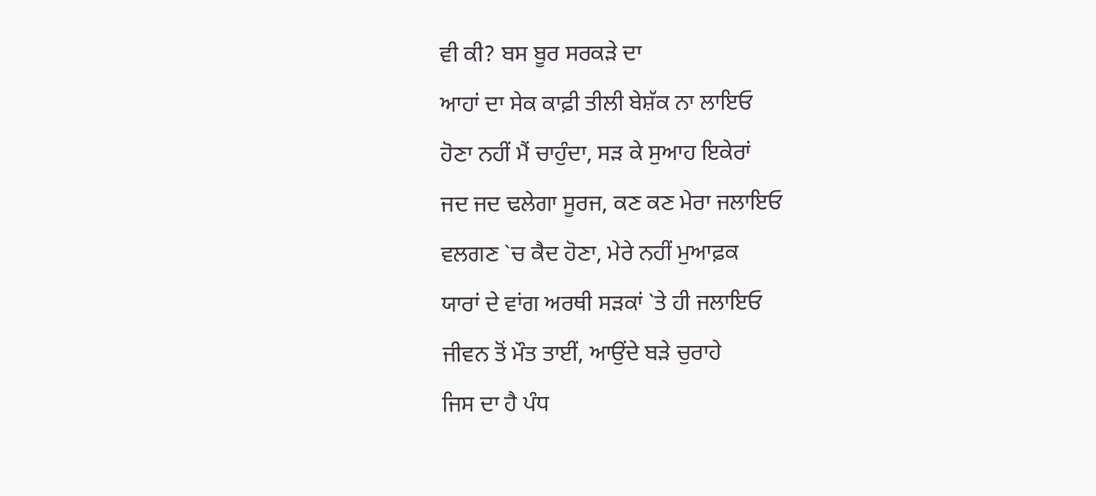ਵੀ ਕੀ? ਬਸ ਬੂਰ ਸਰਕੜੇ ਦਾ
ਆਹਾਂ ਦਾ ਸੇਕ ਕਾਫ਼ੀ ਤੀਲੀ ਬੇਸ਼ੱਕ ਨਾ ਲਾਇਓ
ਹੋਣਾ ਨਹੀਂ ਮੈਂ ਚਾਹੁੰਦਾ, ਸੜ ਕੇ ਸੁਆਹ ਇਕੇਰਾਂ
ਜਦ ਜਦ ਢਲੇਗਾ ਸੂਰਜ, ਕਣ ਕਣ ਮੇਰਾ ਜਲਾਇਓ
ਵਲਗਣ `ਚ ਕੈਦ ਹੋਣਾ, ਮੇਰੇ ਨਹੀਂ ਮੁਆਫ਼ਕ
ਯਾਰਾਂ ਦੇ ਵਾਂਗ ਅਰਥੀ ਸੜਕਾਂ `ਤੇ ਹੀ ਜਲਾਇਓ
ਜੀਵਨ ਤੋਂ ਮੌਤ ਤਾਈਂ, ਆਉਂਦੇ ਬੜੇ ਚੁਰਾਹੇ
ਜਿਸ ਦਾ ਹੈ ਪੰਧ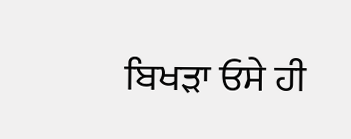ਬਿਖੜਾ ਓਸੇ ਹੀ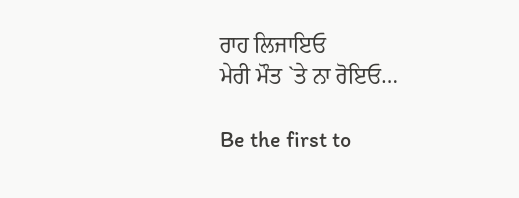ਰਾਹ ਲਿਜਾਇਓ
ਮੇਰੀ ਮੌਤ `ਤੇ ਨਾ ਰੋਇਓ…

Be the first to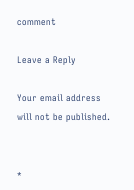comment

Leave a Reply

Your email address will not be published.


*